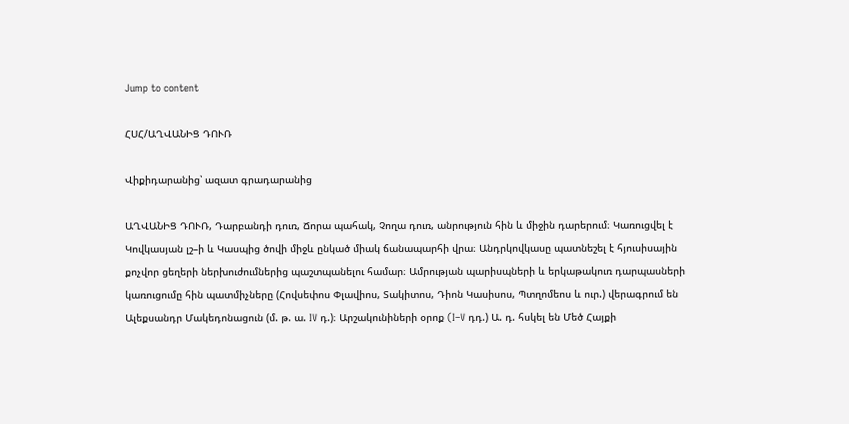Jump to content

ՀՍՀ/ԱՂՎԱՆԻՑ ԴՈՒՌ

Վիքիդարանից՝ ազատ գրադարանից

ԱՂՎԱՆԻՑ ԴՈՒՌ, Դարբանդի դուռ, Ճորա պահակ, Չողա դուռ, անրություն հին և միջին դարերում։ Կառուցվել է Կովկասյան լշ–ի և Կասպից ծովի միջև ընկած միակ ճանապարհի վրա։ Անդրկովկասը պատնեշել է հյուսիսային քոչվոր ցեղերի ներխուժումներից պաշտպանելու համար։ Ամրության պարիսպների և երկաթակուռ դարպասների կառուցումը հին պատմիչները (Հովսեփոս Փլավիոս, Տակիտոս, Դիոն Կասիսոս, Պտղոմեոս և ուր.) վերագրում են Ալեքսանդր Մակեդոնացուն (մ. թ. ա. IV դ.)։ Արշակունիների օրոք (I–V դդ.) Ա. դ. հսկել են Մեծ Հայքի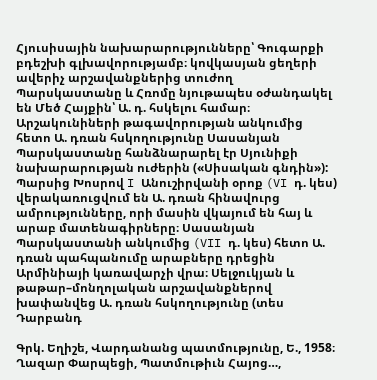Հյուսիսային նախարարությունները՝ Գուգարքի բդեշխի գլխավորությամբ։ կովկասյան ցեղերի ավերիչ արշավանքներից տուժող Պարսկաստանը և Հռոմը նյութապես օժանդակել են Մեծ Հայքին՝ Ա. դ. հսկելու համար։ Արշակունիների թագավորության անկումից հետո Ա. դռան հսկողությունը Սասանյան Պարսկաստանը հանձնարարել էր Սյունիքի նախարարության ուժերին («Սիսական գնդին»): Պարսից Խոսրով I Անուշիրվանի օրոք (VI դ. կես) վերակառուցվում են Ա. դռան հինավուրց ամրությունները, որի մասին վկայում են հայ և արաբ մատենագիրները։ Սասանյան Պարսկաստանի անկումից (VII դ. կես) հետո Ա. դռան պահպանումը արաբները դրեցին Արմինիայի կառավարչի վրա։ Սելջուկյան և թաթար–մոնղոլական արշավանքներով խափանվեց Ա. դռան հսկողությունը (տես Դարբանդ

Գրկ. Եղիշե, Վարդանանց պատմությունը, Ե., 1958։ Ղազար Փարպեցի, Պատմութիւն Հայոց…,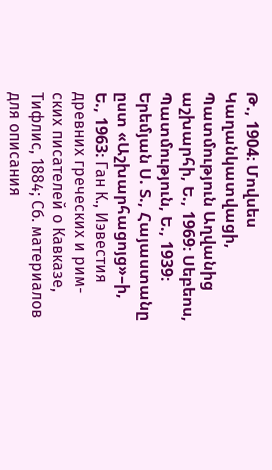Թ., 1904։ Մովսես Կաղանկատվացի, Պատմություն Աղվանից աշխարհի, Ե., 1969։ Սեբեոս, Պատմություն, Ե., 1939։ Երեմյան Ս. Տ., Հայաստանը ըստ «Աշխարհացոյց»–ի, Ե., 1963։ Ган К., Иэвестия древних греческих и рим-ских писателей о Кавказе, Тифлис, 1884; Сб. материалов для описания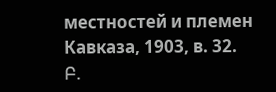местностей и племен Кавказа, 1903, в. 32. Բ.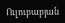Ուլուբաբյան